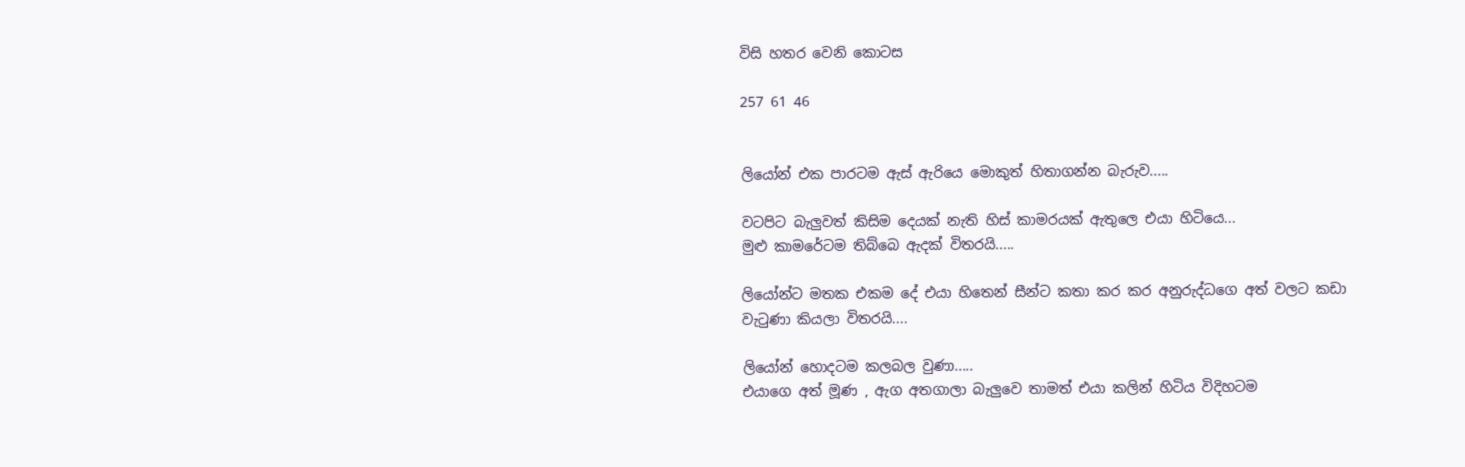විසි හතර වෙනි කොටස

257 61 46


ලියෝන් එක පාරටම ඇස් ඇරියෙ මොකුත් හිතාගන්න බැරුව.....

වටපිට බැලුවත් කිසිම දෙයක් නැති හිස් කාමරයක් ඇතුලෙ එයා හිටියෙ...
මුළු කාමරේටම තිබ්බෙ ඇදක් විතරයි.....

ලියෝන්ට මතක එකම දේ එයා හිතෙන් සීන්ට කතා කර කර අනුරුද්ධගෙ අත් වලට කඩා වැටුණා කියලා විතරයි....

ලියෝන් හොදටම කලබල වුණා.....
එයාගෙ අත් මූණ , ඇග අතගාලා බැලුවෙ තාමත් එයා කලින් හිටිය විදිහටම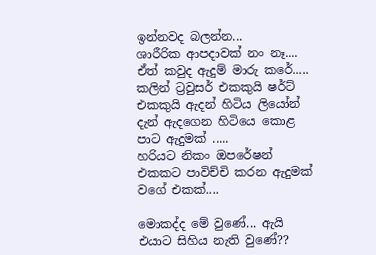ඉන්නවද බලන්න...
ශාරීරික ආපදාවක් නං නෑ....
ඒත් කවුද ඇදුම් මාරු කරේ.....
කලින් ට්‍රවුසර් එකකුයි ෂර්ට් එකකුයි ඇදන් හිටිය ලියෝන් දැන් ඇදගෙන හිටියෙ කොළ පාට ඇදුමක් .....
හරියට නිකං ඔපරේෂන් එකකට පාවිච්චි කරන ඇදුමක් වගේ එකක්....

මොකද්ද මේ වුණේ... ඇයි එයාට සිහිය නැති වුණේ??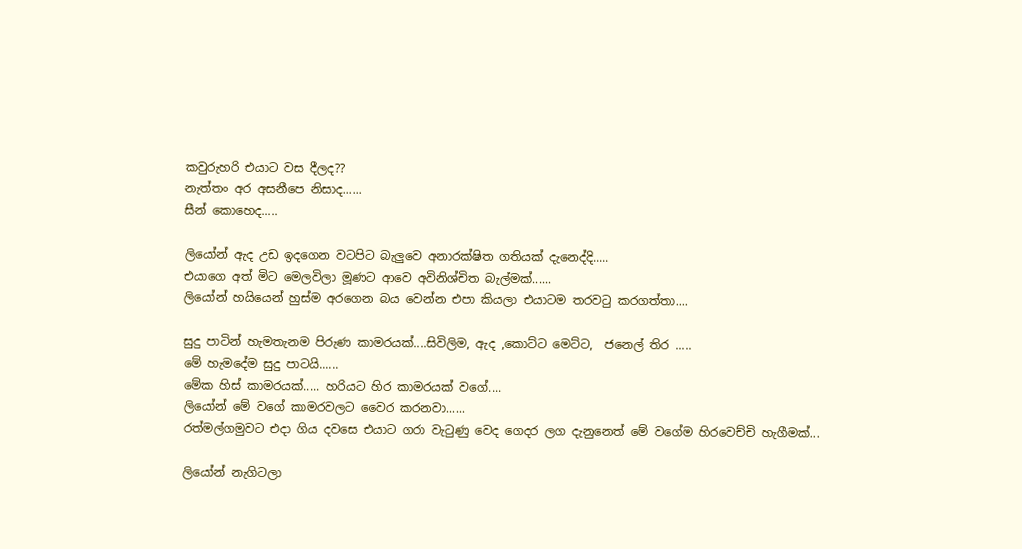කවුරුහරි එයාට වස දීලද??
නැත්තං අර අසනීපෙ නිසාද......
සීන් කොහෙද.....

ලියෝන් ඇද උඩ ඉදගෙන වටපිට බැලුවෙ අනාරක්ෂිත ගතියක් දැනෙද්දි.....
එයාගෙ අත් මිට මෙලවිලා මූණට ආවෙ අවිනිශ්චිත බැල්මක්......
ලියෝන් හයියෙන් හුස්ම අරගෙන බය වෙන්න එපා කියලා එයාටම තරවටු කරගත්තා....

සුදු පාටින් හැමතැනම පිරුණ කාමරයක්....සිවිලිම, ඇද ,කොට්ට මෙට්ට,  ජනෙල් තිර .....
මේ හැමදේම සුදු පාටයි......
මේක හිස් කාමරයක්..... හරියට හිර කාමරයක් වගේ....
ලියෝන් මේ වගේ කාමරවලට වෛර කරනවා......
රත්මල්ගමුවට එදා ගිය දවසෙ එයාට ගරා වැටුණු වෙද ගෙදර ලග දැනුනෙත් මේ වගේම හිරවෙච්චි හැගීමක්...

ලියෝන් නැගිටලා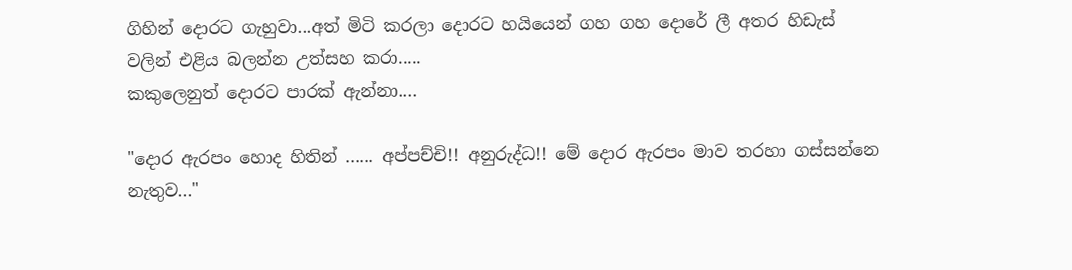ගිහින් දොරට ගැහුවා...අත් මිටි කරලා දොරට හයියෙන් ගහ ගහ දොරේ ලී අතර හිඩැස් වලින් එළිය බලන්න උත්සහ කරා.....
කකුලෙනුත් දොරට පාරක් ඇන්නා....

"දොර ඇරපං හොද හිතින් ...... අප්පච්චි!! අනුරුද්ධ!! මේ දොර ඇරපං මාව තරහා ගස්සන්නෙ නැතුව..."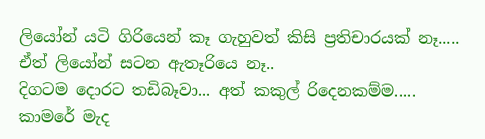ලියෝන් යටි ගිරියෙන් කෑ ගැහුවත් කිසි ප්‍රතිචාරයක් නෑ.....
ඒත් ලියෝන් සටන ඇතෑරියෙ නෑ..
දිගටම දොරට තඩිබෑවා... අත් කකුල් රිදෙනකම්ම.....
කාමරේ මැද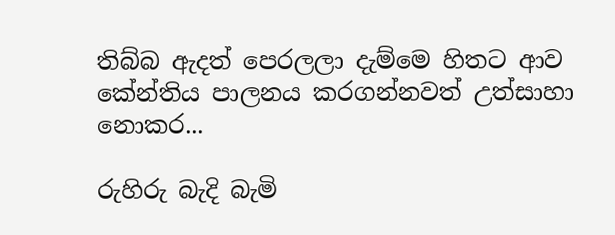තිබ්බ ඇදත් පෙරලලා දැම්මෙ හිතට ආව කේන්තිය පාලනය කරගන්නවත් උත්සාහා නොකර...

රුහිරු බැදි බැමි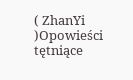( ZhanYi )Opowieści tętniące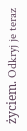życiem. Odkryj je teraz